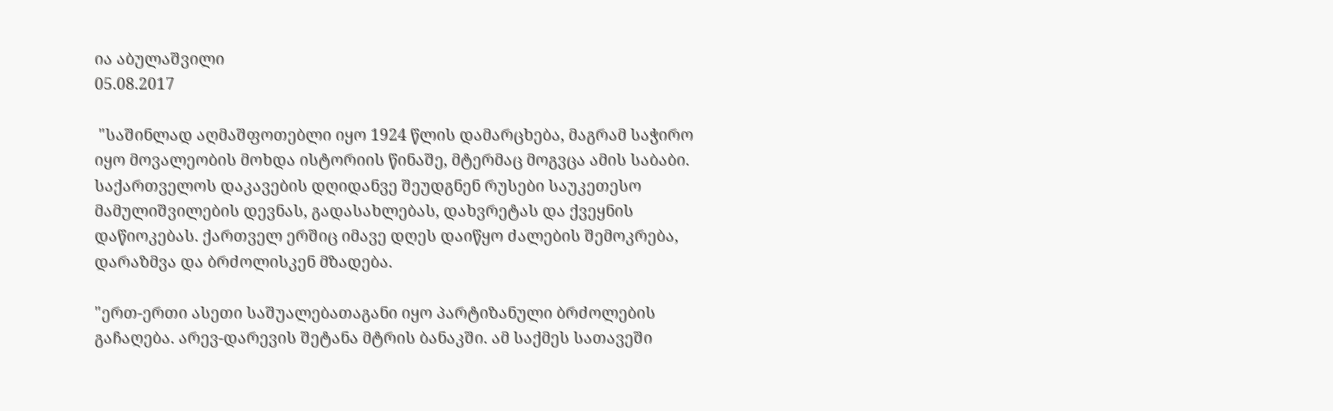ია აბულაშვილი
05.08.2017

 "საშინლად აღმაშფოთებლი იყო 1924 წლის დამარცხება, მაგრამ საჭირო იყო მოვალეობის მოხდა ისტორიის წინაშე, მტერმაც მოგვცა ამის საბაბი. საქართველოს დაკავების დღიდანვე შეუდგნენ რუსები საუკეთესო მამულიშვილების დევნას, გადასახლებას, დახვრეტას და ქვეყნის დაწიოკებას. ქართველ ერშიც იმავე დღეს დაიწყო ძალების შემოკრება, დარაზმვა და ბრძოლისკენ მზადება.

"ერთ-ერთი ასეთი საშუალებათაგანი იყო პარტიზანული ბრძოლების გაჩაღება. არევ-დარევის შეტანა მტრის ბანაკში. ამ საქმეს სათავეში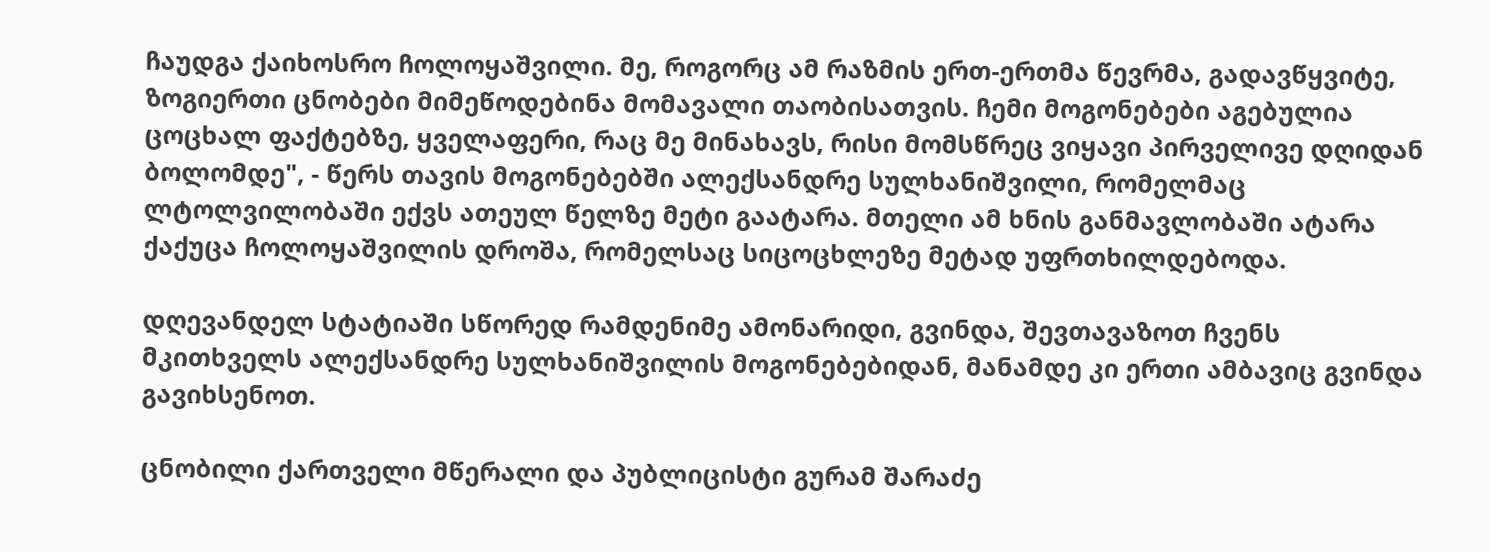ჩაუდგა ქაიხოსრო ჩოლოყაშვილი. მე, როგორც ამ რაზმის ერთ-ერთმა წევრმა, გადავწყვიტე, ზოგიერთი ცნობები მიმეწოდებინა მომავალი თაობისათვის. ჩემი მოგონებები აგებულია ცოცხალ ფაქტებზე, ყველაფერი, რაც მე მინახავს, რისი მომსწრეც ვიყავი პირველივე დღიდან ბოლომდე", - წერს თავის მოგონებებში ალექსანდრე სულხანიშვილი, რომელმაც ლტოლვილობაში ექვს ათეულ წელზე მეტი გაატარა. მთელი ამ ხნის განმავლობაში ატარა ქაქუცა ჩოლოყაშვილის დროშა, რომელსაც სიცოცხლეზე მეტად უფრთხილდებოდა.

დღევანდელ სტატიაში სწორედ რამდენიმე ამონარიდი, გვინდა, შევთავაზოთ ჩვენს მკითხველს ალექსანდრე სულხანიშვილის მოგონებებიდან, მანამდე კი ერთი ამბავიც გვინდა გავიხსენოთ.

ცნობილი ქართველი მწერალი და პუბლიცისტი გურამ შარაძე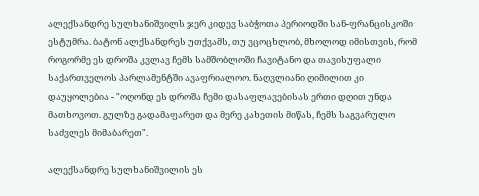ალექსანდრე სულხანიშვილს ჯერ კიდევ საბჭოთა პერიოდში სან-ფრანცისკოში ესტუმრა. ბატონ ალქსანდრეს უთქვამს, თუ ვცოცხლობ, მხოლოდ იმისთვის, რომ როგორმე ეს დროშა კვლავ ჩემს სამშობლოში ჩავიტანო და თავისუფალი საქართველოს პარლამენტში ავაფრიალოო. ნაღვლიანი ღიმილით კი დაუყოლებია - "ოღონდ ეს დროშა ჩემი დასაფლავებისას ერთი დღით უნდა მათხოვოთ. გულზე გადამაფარეთ და მერე კახეთის მიწას, ჩემს საგვარულო საძვლეს მიმაბარეთ".

ალექსანდრე სულხანიშვილის ეს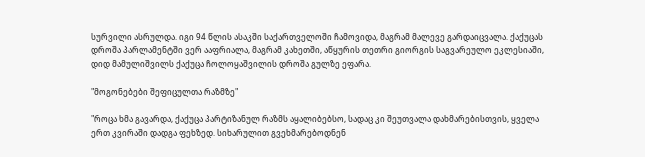სურვილი ასრულდა. იგი 94 წლის ასაკში საქართველოში ჩამოვიდა, მაგრამ მალევე გარდაიცვალა. ქაქუცას დროშა პარლამენტში ვერ ააფრიალა, მაგრამ კახეთში, აწყურის თეთრი გიორგის საგვარეულო ეკლესიაში, დიდ მამულიშვილს ქაქუცა ჩოლოყაშვილის დროშა გულზე ეფარა.

"მოგონებები შეფიცულთა რაზმზე"

"როცა ხმა გავარდა, ქაქუცა პარტიზანულ რაზმს აყალიბებსო, სადაც კი შეუთვალა დახმარებისთვის, ყველა ერთ კვირაში დადგა ფეხზედ. სიხარულით გვეხმარებოდნენ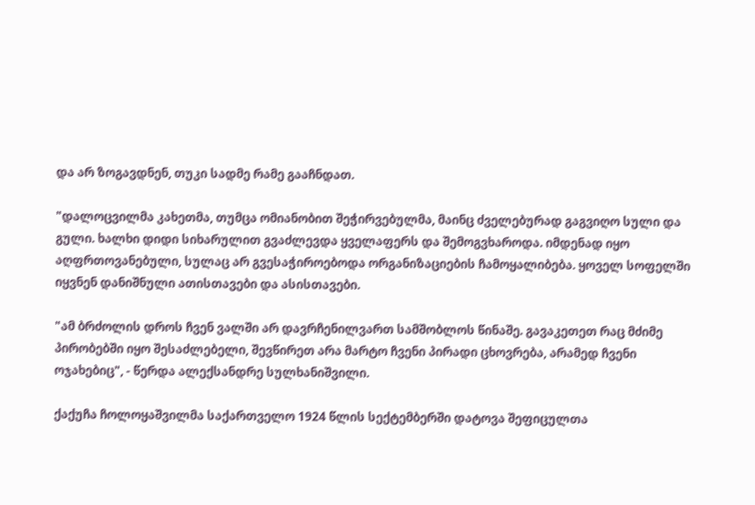და არ ზოგავდნენ, თუკი სადმე რამე გააჩნდათ.

"დალოცვილმა კახეთმა, თუმცა ომიანობით შეჭირვებულმა, მაინც ძველებურად გაგვიღო სული და გული. ხალხი დიდი სიხარულით გვაძლევდა ყველაფერს და შემოგვხაროდა. იმდენად იყო აღფრთოვანებული, სულაც არ გვესაჭიროებოდა ორგანიზაციების ჩამოყალიბება. ყოველ სოფელში იყვნენ დანიშნული ათისთავები და ასისთავები.

"ამ ბრძოლის დროს ჩვენ ვალში არ დავრჩენილვართ სამშობლოს წინაშე. გავაკეთეთ რაც მძიმე პირობებში იყო შესაძლებელი, შევწირეთ არა მარტო ჩვენი პირადი ცხოვრება, არამედ ჩვენი ოჯახებიც", - წერდა ალექსანდრე სულხანიშვილი.

ქაქუჩა ჩოლოყაშვილმა საქართველო 1924 წლის სექტემბერში დატოვა შეფიცულთა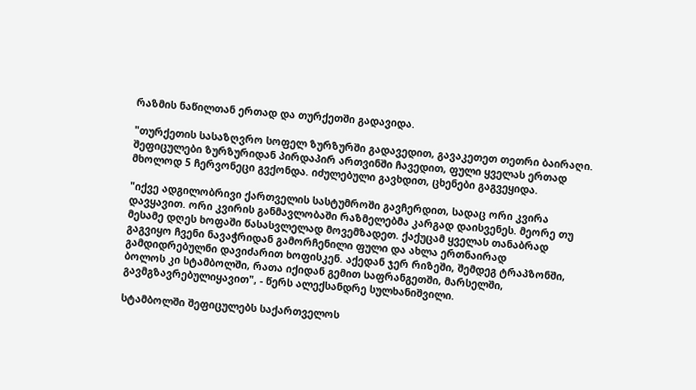რაზმის ნაწილთან ერთად და თურქეთში გადავიდა.

"თურქეთის სასაზღვრო სოფელ ზურზურში გადავედით, გავაკეთეთ თეთრი ბაირაღი. შეფიცულები ზურზურიდან პირდაპირ ართვინში ჩავედით, ფული ყველას ერთად მხოლოდ 5 ჩერვონეცი გვქონდა. იძულებული გავხდით, ცხენები გაგვეყიდა.

"იქვე ადგილობრივი ქართველის სასტუმროში გავჩერდით, სადაც ორი კვირა დავყავით. ორი კვირის განმავლობაში რაზმელებმა კარგად დაისვენეს. მეორე თუ მესამე დღეს ხოფაში წასასვლელად მოვემზადეთ. ქაქუცამ ყველას თანაბრად გაგვიყო ჩვენი ნავაჭრიდან გამორჩენილი ფული და ახლა ერთნაირად გამდიდრებულნი დავიძარით ხოფისკენ. აქედან ჯერ რიზეში, შემდეგ ტრაპზონში, ბოლოს კი სტამბოლში, რათა იქიდან გემით საფრანგეთში, მარსელში, გავმგზავრებულიყავით", - წერს ალექსანდრე სულხანიშვილი.

სტამბოლში შეფიცულებს საქართველოს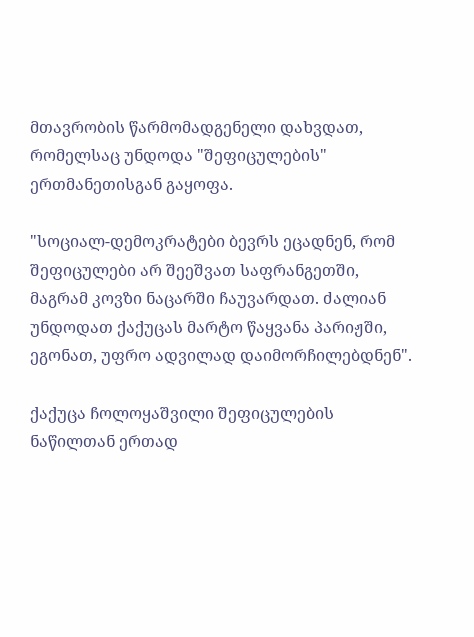მთავრობის წარმომადგენელი დახვდათ, რომელსაც უნდოდა "შეფიცულების" ერთმანეთისგან გაყოფა.

"სოციალ-დემოკრატები ბევრს ეცადნენ, რომ შეფიცულები არ შეეშვათ საფრანგეთში, მაგრამ კოვზი ნაცარში ჩაუვარდათ. ძალიან უნდოდათ ქაქუცას მარტო წაყვანა პარიჟში, ეგონათ, უფრო ადვილად დაიმორჩილებდნენ".

ქაქუცა ჩოლოყაშვილი შეფიცულების ნაწილთან ერთად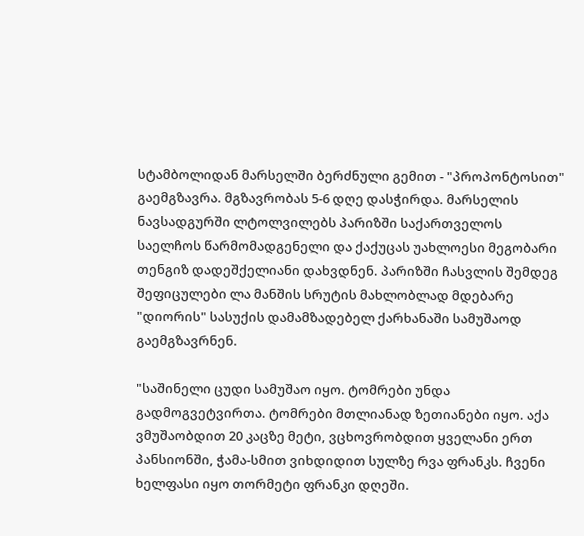სტამბოლიდან მარსელში ბერძნული გემით - "პროპონტოსით" გაემგზავრა. მგზავრობას 5-6 დღე დასჭირდა. მარსელის ნავსადგურში ლტოლვილებს პარიზში საქართველოს საელჩოს წარმომადგენელი და ქაქუცას უახლოესი მეგობარი თენგიზ დადეშქელიანი დახვდნენ. პარიზში ჩასვლის შემდეგ შეფიცულები ლა მანშის სრუტის მახლობლად მდებარე "დიორის" სასუქის დამამზადებელ ქარხანაში სამუშაოდ გაემგზავრნენ.

"საშინელი ცუდი სამუშაო იყო. ტომრები უნდა გადმოგვეტვირთა. ტომრები მთლიანად ზეთიანები იყო. აქა ვმუშაობდით 20 კაცზე მეტი, ვცხოვრობდით ყველანი ერთ პანსიონში, ჭამა-სმით ვიხდიდით სულზე რვა ფრანკს. ჩვენი ხელფასი იყო თორმეტი ფრანკი დღეში.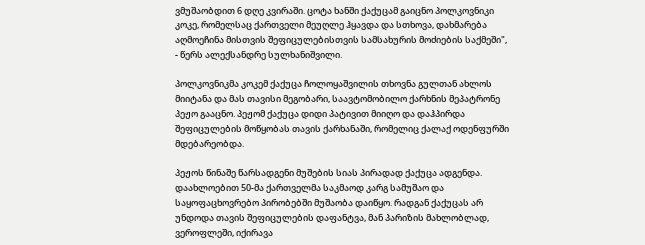ვმუშაობდით 6 დღე კვირაში. ცოტა ხანში ქაქუცამ გაიცნო პოლკოვნიკი კოკე, რომელსაც ქართველი მეუღლე ჰყავდა და სთხოვა, დახმარება აღმოეჩინა მისთვის შეფიცულებისთვის სამსახურის მოძიების საქმეში", - წერს ალექსანდრე სულხანიშვილი.

პოლკოვნიკმა კოკემ ქაქუცა ჩოლოყაშვილის თხოვნა გულთან ახლოს მიიტანა და მას თავისი მეგობარი, საავტომობილო ქარხნის მეპატრონე პეჟო გააცნო. პეჟომ ქაქუცა დიდი პატივით მიიღო და დაჰპირდა შეფიცულების მოწყობას თავის ქარხანაში, რომელიც ქალაქ ოდენფურში მდებარეობდა.

პეჟოს წინაშე წარსადგენი მუშების სიას პირადად ქაქუცა ადგენდა. დაახლოებით 50-მა ქართველმა საკმაოდ კარგ სამუშაო და საყოფაცხოვრებო პირობებში მუშაობა დაიწყო. რადგან ქაქუცას არ უნდოდა თავის შეფიცულების დაფანტვა, მან პარიზის მახლობლად, ვეროფლეში, იქირავა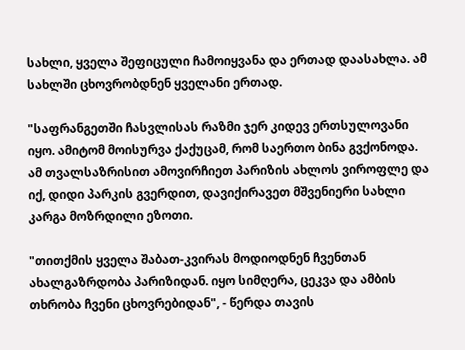სახლი, ყველა შეფიცული ჩამოიყვანა და ერთად დაასახლა. ამ სახლში ცხოვრობდნენ ყველანი ერთად.

"საფრანგეთში ჩასვლისას რაზმი ჯერ კიდევ ერთსულოვანი იყო. ამიტომ მოისურვა ქაქუცამ, რომ საერთო ბინა გვქონოდა. ამ თვალსაზრისით ამოვირჩიეთ პარიზის ახლოს ვიროფლე და იქ, დიდი პარკის გვერდით, დავიქირავეთ მშვენიერი სახლი კარგა მოზრდილი ეზოთი.

"თითქმის ყველა შაბათ-კვირას მოდიოდნენ ჩვენთან ახალგაზრდობა პარიზიდან. იყო სიმღერა, ცეკვა და ამბის თხრობა ჩვენი ცხოვრებიდან", - წერდა თავის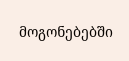მოგონებებში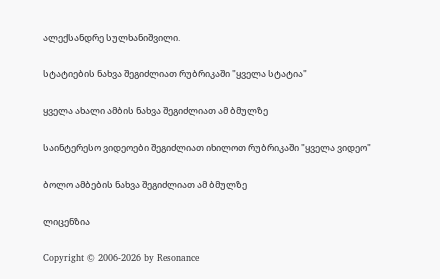ალექსანდრე სულხანიშვილი.

სტატიების ნახვა შეგიძლიათ რუბრიკაში "ყველა სტატია"

ყველა ახალი ამბის ნახვა შეგიძლიათ ამ ბმულზე

საინტერესო ვიდეოები შეგიძლიათ იხილოთ რუბრიკაში "ყველა ვიდეო"

ბოლო ამბების ნახვა შეგიძლიათ ამ ბმულზე

ლიცენზია

Copyright © 2006-2026 by Resonance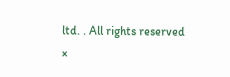ltd. . All rights reserved
×